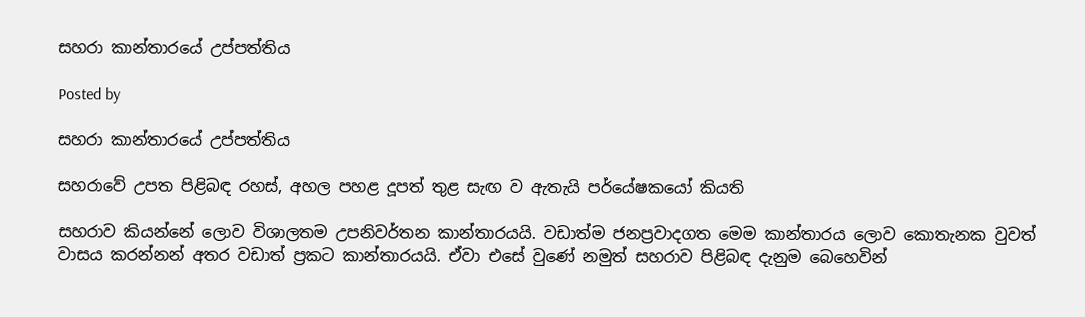සහරා කාන්තාරයේ උප්පත්තිය

Posted by

සහරා කාන්තාරයේ උප්පත්තිය

සහරාවේ උපත පිළිබඳ රහස්, අහල පහළ දූපත් තුළ සැඟ ව ඇතැයි පර්යේෂකයෝ කියති

සහරාව කියන්නේ ලොව විශාලතම උපනිවර්තන කාන්තාරයයි. වඩාත්ම ජනප්‍රවාදගත මෙම කාන්තාරය ලොව කොතැනක වුවත් වාසය කරන්නන් අතර වඩාත් ප්‍රකට කාන්තාරයයි. ඒවා එසේ වුණේ නමුත් සහරාව පිළිබඳ දැනුම බෙහෙවින්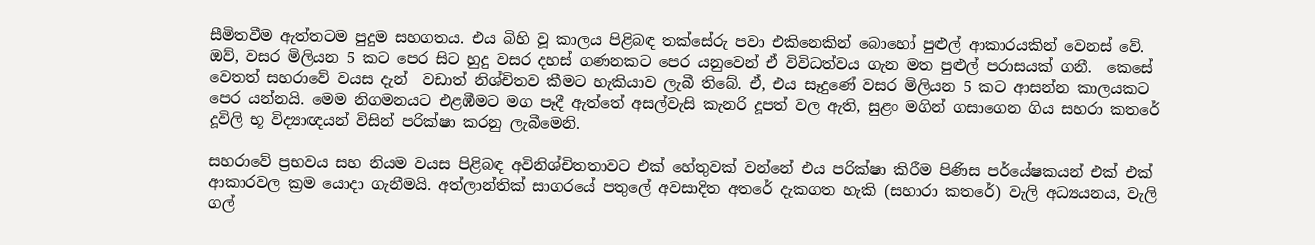සීමිතවීම ඇත්තටම පුදුම සහගතය. එය බිහි වූ කාලය පිළිබඳ තක්සේරු පවා එකිනෙකින් බොහෝ පුළුල් ආකාරයකින් වෙනස් වේ. ඔව්, වසර මිලියන 5 කට පෙර සිට හුදු වසර දහස් ගණනකට පෙර යනුවෙන් ඒ විවිධත්වය ගැන මත පුළුල් පරාසයක් ගනී.  කෙසේ වෙතත් සහරාවේ වයස දැන්  වඩාත් නිශ්චිතව කීමට හැකියාව ලැබී තිබේ. ඒ, එය සෑදුණේ වසර මිලියන 5 කට ආසන්න කාලයකට පෙර යන්නයි. මෙම නිගමනයට එළඹීමට මග පෑදී ඇත්තේ අසල්වැසි කැනරි දූපත් වල ඇති, සුළං මගින් ගසාගෙන ගිය සහරා කතරේ දූවිලි භූ විද්‍යාඥයන් විසින් පරික්ෂා කරනු ලැබීමෙනි.

සහරාවේ ප්‍රභවය සහ නියම වයස පිළිබඳ අවිනිශ්චිතතාවට එක් හේතුවක් වන්නේ එය පරික්ෂා කිරීම පිණිස පර්යේෂකයන් එක් එක් ආකාරවල ක්‍රම යොදා ගැනීමයි. අත්ලාන්තික් සාගරයේ පතුලේ අවසාදිත අතරේ දැකගත හැකි (සහාරා කතරේ) වැලි අධ්‍යයනය, වැලි ගල්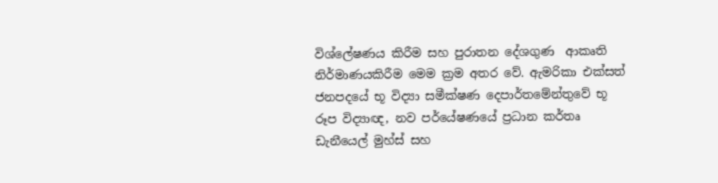විශ්ලේෂණය කිරීම සහ පුරාතන දේශගුණ  ආකෘති නිර්මාණයකිරීම මෙම ක්‍රම අතර වේ. ඇමරිකා එක්සත් ජනපදයේ භූ විද්‍යා සමීක්ෂණ දෙපාර්තමේන්තුවේ භූ රූප විද්‍යාඥ, නව පර්යේෂණයේ ප්‍රධාන කර්තෘ ඩැනීයෙල් මුහ්ස් සහ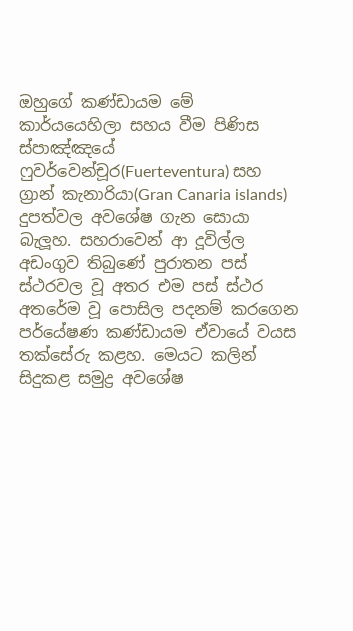ඔහුගේ කණ්ඩායම මේ කාර්යයෙහිලා සහය වීම පිණිස ස්පාඤ්ඤයේ ෆුවර්වෙන්චූර(Fuerteventura) සහ ග්‍රාන් කැනාරියා(Gran Canaria islands) දුපත්වල අවශේෂ ගැන සොයා බැලූහ. සහරාවෙන් ආ දූවිල්ල අඩංගුව තිබුණේ පුරාතන පස් ස්ථරවල වූ අතර එම පස් ස්ථර අතරේම වූ පොසිල පදනම් කරගෙන පර්යේෂණ කණ්ඩායම ඒවායේ වයස තක්සේරු කළහ. මෙයට කලින් සිදුකළ සමුද්‍ර අවශේෂ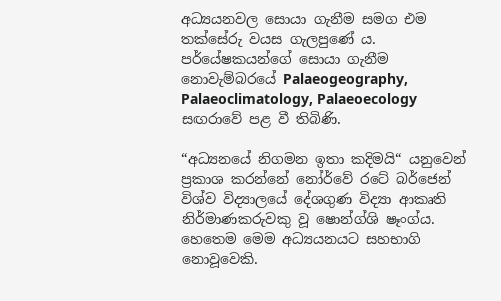අධ්‍යයනවල සොයා ගැනීම සමග එම තක්සේරු වයස ගැලපුණේ ය. පර්යේෂකයන්ගේ සොයා ගැනීම නොවැම්බරයේ Palaeogeography, Palaeoclimatology, Palaeoecology සඟරාවේ පළ වී තිබිණි.

“අධ්‍යනයේ නිගමන ඉතා කදිමයි“ යනුවෙන් ප්‍රකාශ කරන්නේ නෝර්වේ රටේ බර්ජෙන් විශ්ව විද්‍යාලයේ දේශගුණ විද්‍යා ආකෘති නිර්මාණකරුවකු වූ ෂොන්ග්ශි ෂෑංග්ය. හෙතෙම මෙම අධ්‍යයනයට සහභාගි නොවූවෙකි.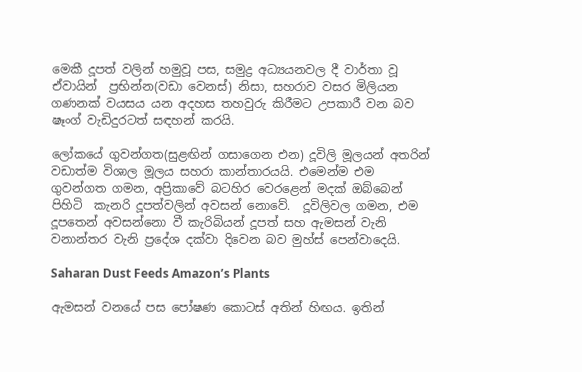මෙකී දූපත් වලින් හමුවූ පස, සමුද්‍ර අධ්‍යයනවල දී වාර්තා වූ ඒවායින්  ප්‍රභින්න(වඩා වෙනස්) නිසා, සහරාව වසර මිලියන ගණනක් වයසය යන අදහස තහවුරු කිරීමට උපකාරී වන බව ෂෑංග් වැඩිදුරටත් සඳහන් කරයි.

ලෝකයේ ගුවන්ගත(සුළඟින් ගසාගෙන එන) දූවිලි මූලයන් අතරින් වඩාත්ම විශාල මූලය සහරා කාන්තාරයයි. එමෙන්ම එම ගුවන්ගත ගමන, අප්‍රිකාවේ බටහිර වෙරළෙන් මදක් ඔබ්බෙන් පිහිටි  කැනරි දූපත්වලින් අවසන් නොවේ.  දූවිලිවල ගමන, එම දූපතෙන් අවසන්නො වී කැරිබියන් දූපත් සහ ඇමසන් වැනි වනාන්තර වැනි ප්‍රදේශ දක්වා දිවෙන බව මුහ්ස් පෙන්වාදෙයි.

Saharan Dust Feeds Amazon’s Plants

ඇමසන් වනයේ පස පෝෂණ කොටස් අතින් හිඟය. ඉතින්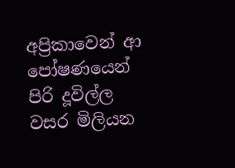අප්‍රිකාවෙන් ආ පෝෂණයෙන් පිරි දූවිල්ල වසර මිලියන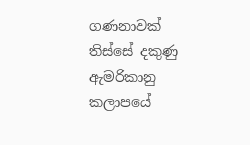ගණනාවක් තිස්සේ දකුණු ඇමරිකානු කලාපයේ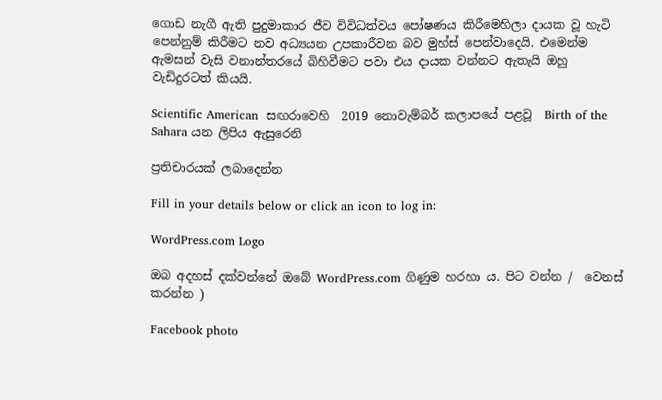ගොඩ නැගී ඇති පුදුමාකාර ජීව විවිධත්වය පෝෂණය කිරීමෙහිලා දායක වූ හැටි පෙන්නුම් කිරීමට නව අධ්‍යයන උපකාරීවන බව මුහ්ස් පෙන්වාදෙයි. එමෙන්ම ඇමසන් වැසි වනාන්තරයේ බිහිවීමට පවා එය දායක වන්නට ඇතැයි ඔහු වැඩිදුරටත් කියයි.

Scientific American  සඟරාවෙහි  2019 නොවැම්බර් කලාපයේ පළවූ  Birth of the Sahara යන ලිපිය ඇසුරෙනි

ප්‍රතිචාරයක් ලබාදෙන්න

Fill in your details below or click an icon to log in:

WordPress.com Logo

ඔබ අදහස් දක්වන්නේ ඔබේ WordPress.com ගිණුම හරහා ය. පිට වන්න /  වෙනස් කරන්න )

Facebook photo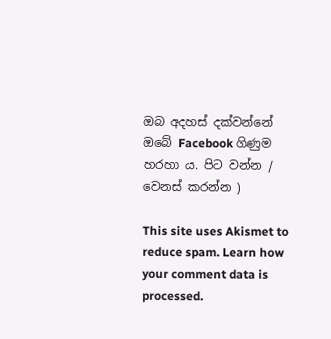ඔබ අදහස් දක්වන්නේ ඔබේ Facebook ගිණුම හරහා ය. පිට වන්න /  වෙනස් කරන්න )

This site uses Akismet to reduce spam. Learn how your comment data is processed.